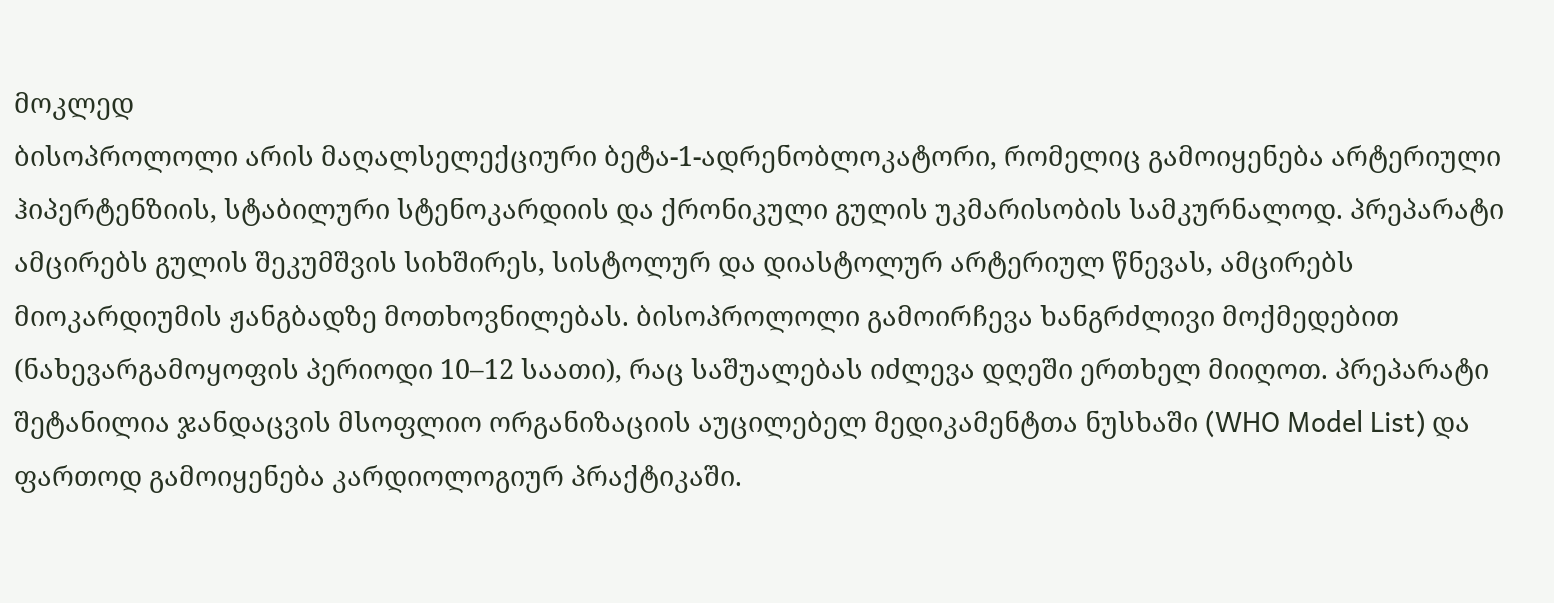მოკლედ
ბისოპროლოლი არის მაღალსელექციური ბეტა-1-ადრენობლოკატორი, რომელიც გამოიყენება არტერიული ჰიპერტენზიის, სტაბილური სტენოკარდიის და ქრონიკული გულის უკმარისობის სამკურნალოდ. პრეპარატი ამცირებს გულის შეკუმშვის სიხშირეს, სისტოლურ და დიასტოლურ არტერიულ წნევას, ამცირებს მიოკარდიუმის ჟანგბადზე მოთხოვნილებას. ბისოპროლოლი გამოირჩევა ხანგრძლივი მოქმედებით (ნახევარგამოყოფის პერიოდი 10–12 საათი), რაც საშუალებას იძლევა დღეში ერთხელ მიიღოთ. პრეპარატი შეტანილია ჯანდაცვის მსოფლიო ორგანიზაციის აუცილებელ მედიკამენტთა ნუსხაში (WHO Model List) და ფართოდ გამოიყენება კარდიოლოგიურ პრაქტიკაში.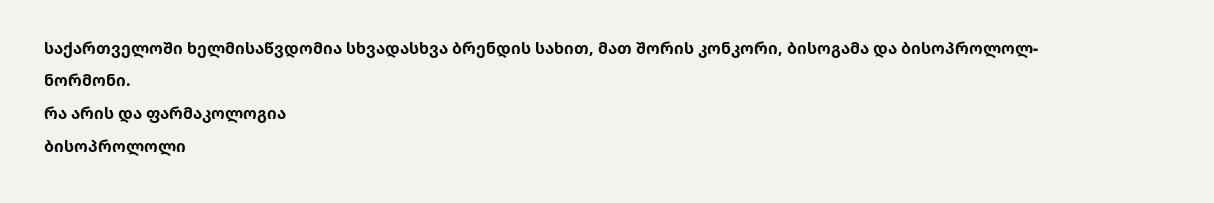საქართველოში ხელმისაწვდომია სხვადასხვა ბრენდის სახით, მათ შორის კონკორი, ბისოგამა და ბისოპროლოლ-ნორმონი.
რა არის და ფარმაკოლოგია
ბისოპროლოლი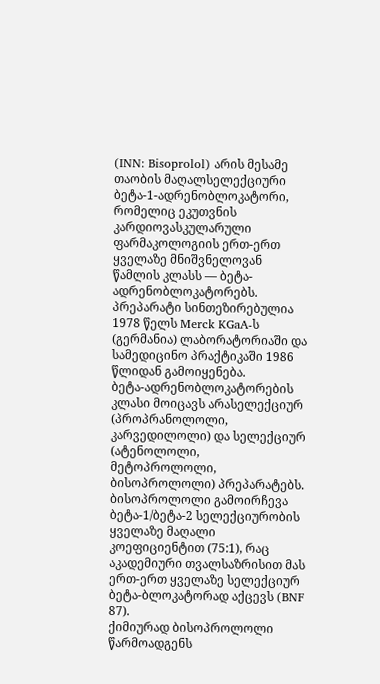(INN: Bisoprolol) არის მესამე თაობის მაღალსელექციური ბეტა-1-ადრენობლოკატორი, რომელიც ეკუთვნის კარდიოვასკულარული ფარმაკოლოგიის ერთ-ერთ ყველაზე მნიშვნელოვან წამლის კლასს — ბეტა-ადრენობლოკატორებს. პრეპარატი სინთეზირებულია 1978 წელს Merck KGaA-ს (გერმანია) ლაბორატორიაში და სამედიცინო პრაქტიკაში 1986 წლიდან გამოიყენება.
ბეტა-ადრენობლოკატორების კლასი მოიცავს არასელექციურ (პროპრანოლოლი, კარვედილოლი) და სელექციურ (ატენოლოლი, მეტოპროლოლი, ბისოპროლოლი) პრეპარატებს. ბისოპროლოლი გამოირჩევა ბეტა-1/ბეტა-2 სელექციურობის ყველაზე მაღალი კოეფიციენტით (75:1), რაც აკადემიური თვალსაზრისით მას ერთ-ერთ ყველაზე სელექციურ ბეტა-ბლოკატორად აქცევს (BNF 87).
ქიმიურად ბისოპროლოლი წარმოადგენს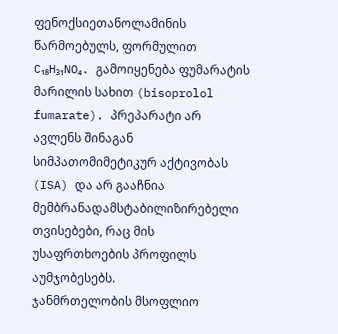ფენოქსიეთანოლამინის წარმოებულს, ფორმულით C₁₈H₃₁NO₄. გამოიყენება ფუმარატის მარილის სახით (bisoprolol fumarate). პრეპარატი არ ავლენს შინაგან სიმპათომიმეტიკურ აქტივობას (ISA) და არ გააჩნია მემბრანადამსტაბილიზირებელი თვისებები, რაც მის უსაფრთხოების პროფილს აუმჯობესებს.
ჯანმრთელობის მსოფლიო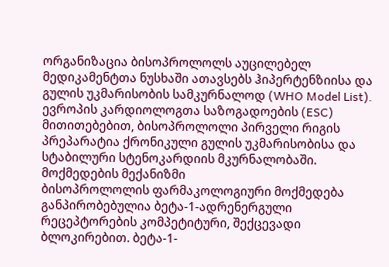ორგანიზაცია ბისოპროლოლს აუცილებელ მედიკამენტთა ნუსხაში ათავსებს ჰიპერტენზიისა და გულის უკმარისობის სამკურნალოდ (WHO Model List). ევროპის კარდიოლოგთა საზოგადოების (ESC) მითითებებით, ბისოპროლოლი პირველი რიგის პრეპარატია ქრონიკული გულის უკმარისობისა და სტაბილური სტენოკარდიის მკურნალობაში.
მოქმედების მექანიზმი
ბისოპროლოლის ფარმაკოლოგიური მოქმედება განპირობებულია ბეტა-1-ადრენერგული რეცეპტორების კომპეტიტური, შექცევადი ბლოკირებით. ბეტა-1-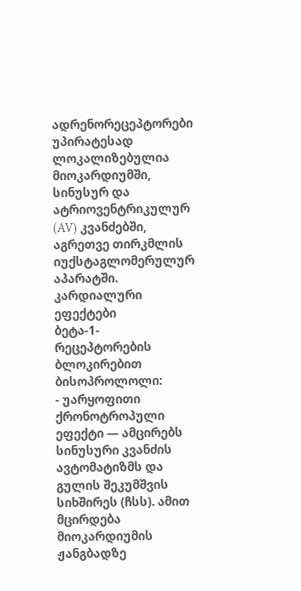ადრენორეცეპტორები უპირატესად ლოკალიზებულია მიოკარდიუმში, სინუსურ და ატრიოვენტრიკულურ (AV) კვანძებში, აგრეთვე თირკმლის იუქსტაგლომერულურ აპარატში.
კარდიალური ეფექტები
ბეტა-1-რეცეპტორების ბლოკირებით ბისოპროლოლი:
- უარყოფითი ქრონოტროპული ეფექტი — ამცირებს სინუსური კვანძის ავტომატიზმს და გულის შეკუმშვის სიხშირეს (ჩსს). ამით მცირდება მიოკარდიუმის ჟანგბადზე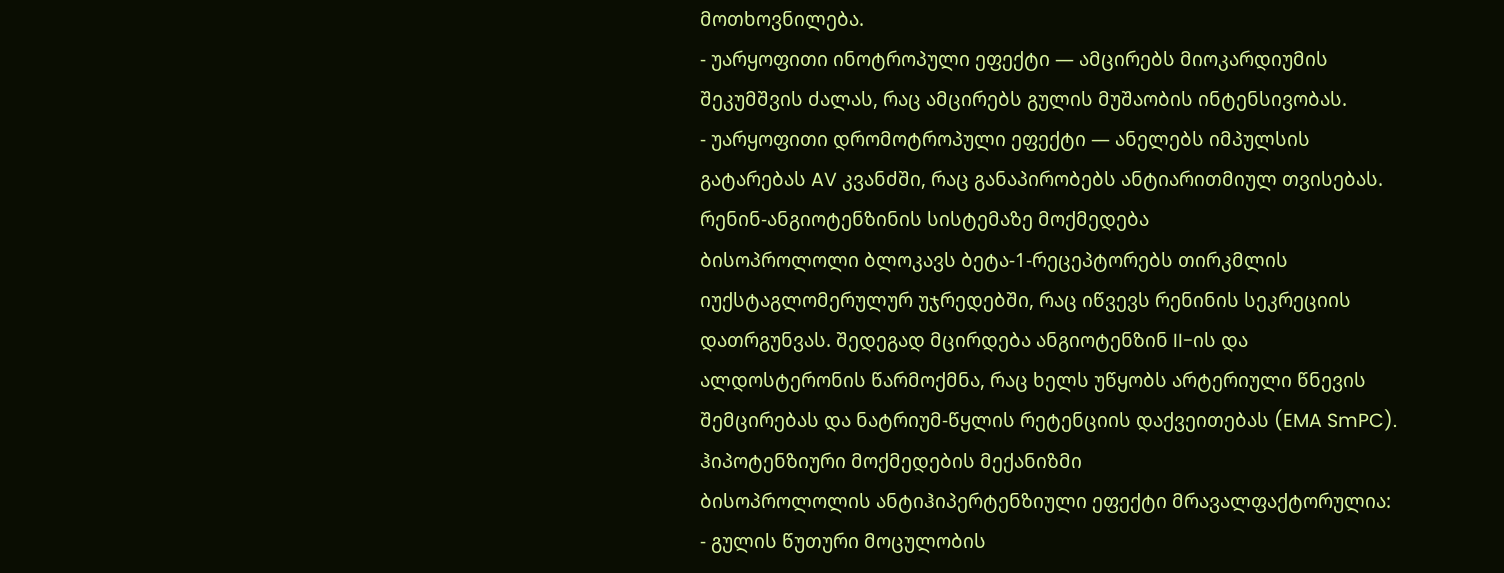მოთხოვნილება.
- უარყოფითი ინოტროპული ეფექტი — ამცირებს მიოკარდიუმის შეკუმშვის ძალას, რაც ამცირებს გულის მუშაობის ინტენსივობას.
- უარყოფითი დრომოტროპული ეფექტი — ანელებს იმპულსის გატარებას AV კვანძში, რაც განაპირობებს ანტიარითმიულ თვისებას.
რენინ-ანგიოტენზინის სისტემაზე მოქმედება
ბისოპროლოლი ბლოკავს ბეტა-1-რეცეპტორებს თირკმლის იუქსტაგლომერულურ უჯრედებში, რაც იწვევს რენინის სეკრეციის დათრგუნვას. შედეგად მცირდება ანგიოტენზინ II-ის და ალდოსტერონის წარმოქმნა, რაც ხელს უწყობს არტერიული წნევის შემცირებას და ნატრიუმ-წყლის რეტენციის დაქვეითებას (EMA SmPC).
ჰიპოტენზიური მოქმედების მექანიზმი
ბისოპროლოლის ანტიჰიპერტენზიული ეფექტი მრავალფაქტორულია:
- გულის წუთური მოცულობის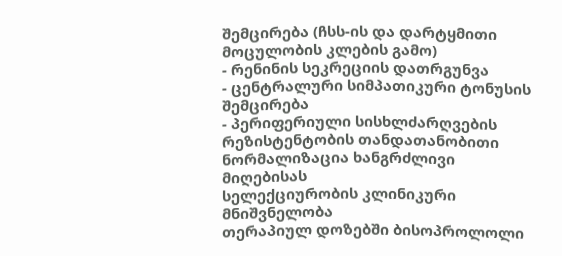შემცირება (ჩსს-ის და დარტყმითი მოცულობის კლების გამო)
- რენინის სეკრეციის დათრგუნვა
- ცენტრალური სიმპათიკური ტონუსის შემცირება
- პერიფერიული სისხლძარღვების რეზისტენტობის თანდათანობითი ნორმალიზაცია ხანგრძლივი მიღებისას
სელექციურობის კლინიკური მნიშვნელობა
თერაპიულ დოზებში ბისოპროლოლი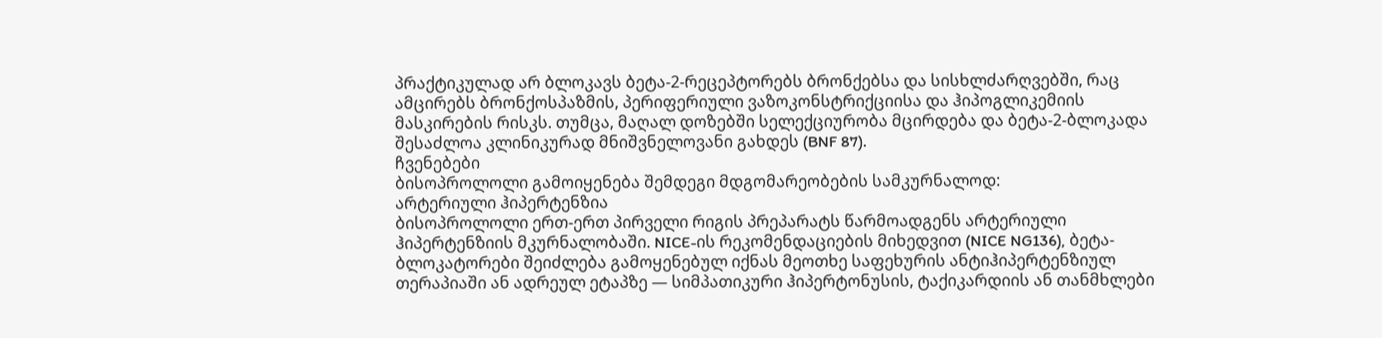პრაქტიკულად არ ბლოკავს ბეტა-2-რეცეპტორებს ბრონქებსა და სისხლძარღვებში, რაც ამცირებს ბრონქოსპაზმის, პერიფერიული ვაზოკონსტრიქციისა და ჰიპოგლიკემიის მასკირების რისკს. თუმცა, მაღალ დოზებში სელექციურობა მცირდება და ბეტა-2-ბლოკადა შესაძლოა კლინიკურად მნიშვნელოვანი გახდეს (BNF 87).
ჩვენებები
ბისოპროლოლი გამოიყენება შემდეგი მდგომარეობების სამკურნალოდ:
არტერიული ჰიპერტენზია
ბისოპროლოლი ერთ-ერთ პირველი რიგის პრეპარატს წარმოადგენს არტერიული ჰიპერტენზიის მკურნალობაში. NICE-ის რეკომენდაციების მიხედვით (NICE NG136), ბეტა-ბლოკატორები შეიძლება გამოყენებულ იქნას მეოთხე საფეხურის ანტიჰიპერტენზიულ თერაპიაში ან ადრეულ ეტაპზე — სიმპათიკური ჰიპერტონუსის, ტაქიკარდიის ან თანმხლები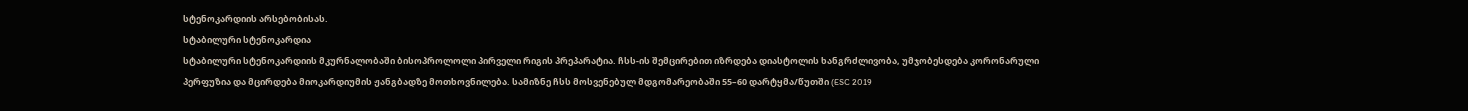სტენოკარდიის არსებობისას.
სტაბილური სტენოკარდია
სტაბილური სტენოკარდიის მკურნალობაში ბისოპროლოლი პირველი რიგის პრეპარატია. ჩსს-ის შემცირებით იზრდება დიასტოლის ხანგრძლივობა, უმჯობესდება კორონარული პერფუზია და მცირდება მიოკარდიუმის ჟანგბადზე მოთხოვნილება. სამიზნე ჩსს მოსვენებულ მდგომარეობაში 55–60 დარტყმა/წუთში (ESC 2019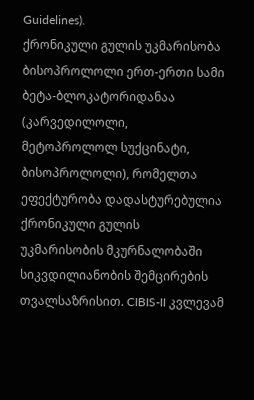Guidelines).
ქრონიკული გულის უკმარისობა
ბისოპროლოლი ერთ-ერთი სამი ბეტა-ბლოკატორიდანაა (კარვედილოლი, მეტოპროლოლ სუქცინატი, ბისოპროლოლი), რომელთა ეფექტურობა დადასტურებულია ქრონიკული გულის უკმარისობის მკურნალობაში სიკვდილიანობის შემცირების თვალსაზრისით. CIBIS-II კვლევამ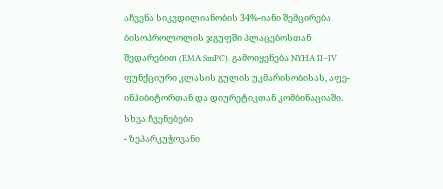აჩვენა სიკვდილიანობის 34%-იანი შემცირება ბისოპროლოლის ჯგუფში პლაცებოსთან შედარებით (EMA SmPC). გამოიყენება NYHA II–IV ფუნქციური კლასის გულის უკმარისობისას, აფე-ინჰიბიტორთან და დიურეტიკთან კომბინაციაში.
სხვა ჩვენებები
- ზეპარკუჭოვანი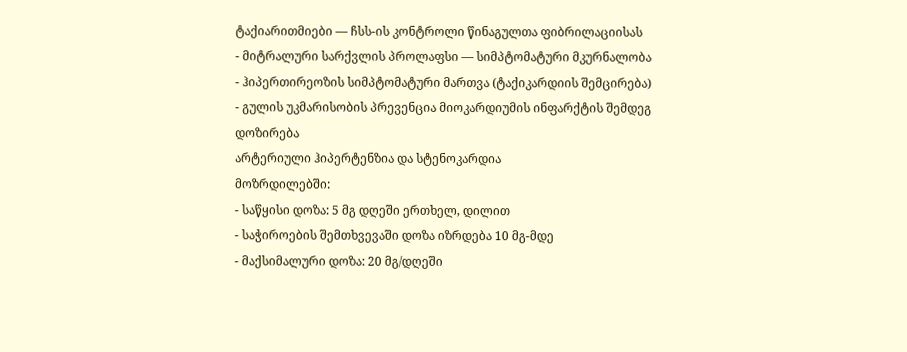ტაქიარითმიები — ჩსს-ის კონტროლი წინაგულთა ფიბრილაციისას
- მიტრალური სარქვლის პროლაფსი — სიმპტომატური მკურნალობა
- ჰიპერთირეოზის სიმპტომატური მართვა (ტაქიკარდიის შემცირება)
- გულის უკმარისობის პრევენცია მიოკარდიუმის ინფარქტის შემდეგ
დოზირება
არტერიული ჰიპერტენზია და სტენოკარდია
მოზრდილებში:
- საწყისი დოზა: 5 მგ დღეში ერთხელ, დილით
- საჭიროების შემთხვევაში დოზა იზრდება 10 მგ-მდე
- მაქსიმალური დოზა: 20 მგ/დღეში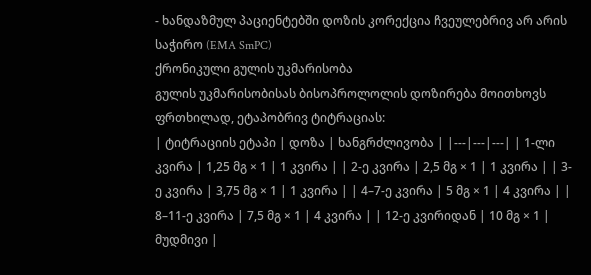- ხანდაზმულ პაციენტებში დოზის კორექცია ჩვეულებრივ არ არის საჭირო (EMA SmPC)
ქრონიკული გულის უკმარისობა
გულის უკმარისობისას ბისოპროლოლის დოზირება მოითხოვს ფრთხილად, ეტაპობრივ ტიტრაციას:
| ტიტრაციის ეტაპი | დოზა | ხანგრძლივობა | |---|---|---| | 1-ლი კვირა | 1,25 მგ × 1 | 1 კვირა | | 2-ე კვირა | 2,5 მგ × 1 | 1 კვირა | | 3-ე კვირა | 3,75 მგ × 1 | 1 კვირა | | 4–7-ე კვირა | 5 მგ × 1 | 4 კვირა | | 8–11-ე კვირა | 7,5 მგ × 1 | 4 კვირა | | 12-ე კვირიდან | 10 მგ × 1 | მუდმივი |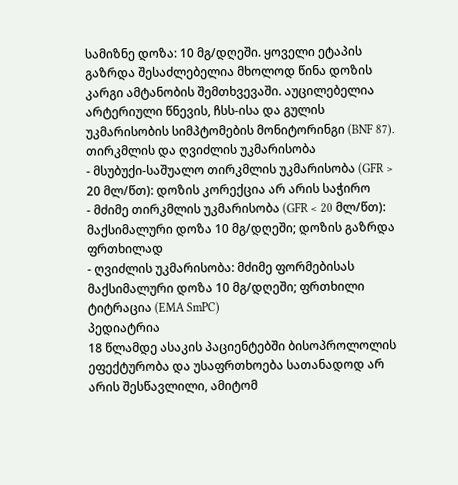სამიზნე დოზა: 10 მგ/დღეში. ყოველი ეტაპის გაზრდა შესაძლებელია მხოლოდ წინა დოზის კარგი ამტანობის შემთხვევაში. აუცილებელია არტერიული წნევის, ჩსს-ისა და გულის უკმარისობის სიმპტომების მონიტორინგი (BNF 87).
თირკმლის და ღვიძლის უკმარისობა
- მსუბუქი-საშუალო თირკმლის უკმარისობა (GFR > 20 მლ/წთ): დოზის კორექცია არ არის საჭირო
- მძიმე თირკმლის უკმარისობა (GFR < 20 მლ/წთ): მაქსიმალური დოზა 10 მგ/დღეში; დოზის გაზრდა ფრთხილად
- ღვიძლის უკმარისობა: მძიმე ფორმებისას მაქსიმალური დოზა 10 მგ/დღეში; ფრთხილი ტიტრაცია (EMA SmPC)
პედიატრია
18 წლამდე ასაკის პაციენტებში ბისოპროლოლის ეფექტურობა და უსაფრთხოება სათანადოდ არ არის შესწავლილი, ამიტომ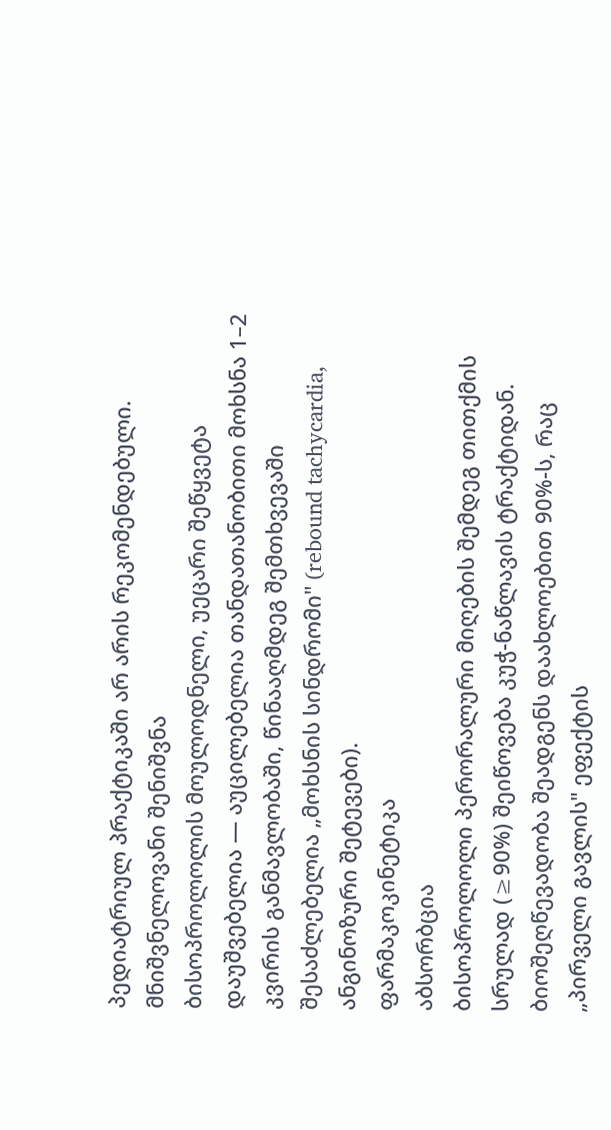პედიატრიულ პრაქტიკაში არ არის რეკომენდებული.
მნიშვნელოვანი შენიშვნა
ბისოპროლოლის მოულოდნელი, უეცარი შეწყვეტა დაუშვებელია — აუცილებელია თანდათანობითი მოხსნა 1–2 კვირის განმავლობაში, წინააღმდეგ შემთხვევაში შესაძლებელია „მოხსნის სინდრომი" (rebound tachycardia, ანგინოზური შეტევები).
ფარმაკოკინეტიკა
აბსორბცია
ბისოპროლოლი პერორალური მიღების შემდეგ თითქმის სრულად (≥90%) შეიწოვება კუჭ-ნაწლავის ტრაქტიდან. ბიოშეღწევადობა შეადგენს დაახლოებით 90%-ს, რაც „პირველი გავლის" ეფექტის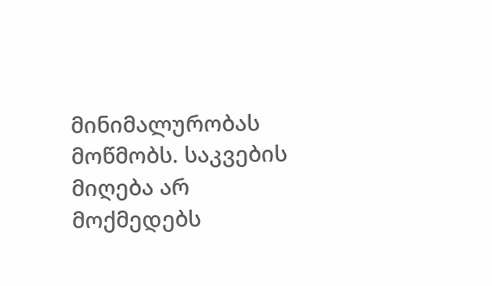მინიმალურობას მოწმობს. საკვების მიღება არ მოქმედებს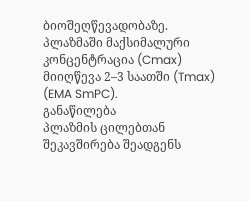ბიოშეღწევადობაზე. პლაზმაში მაქსიმალური კონცენტრაცია (Cmax) მიიღწევა 2–3 საათში (Tmax) (EMA SmPC).
განაწილება
პლაზმის ცილებთან შეკავშირება შეადგენს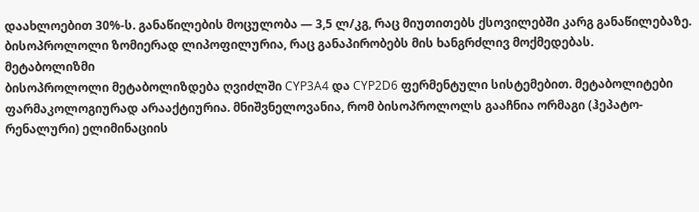დაახლოებით 30%-ს. განაწილების მოცულობა — 3,5 ლ/კგ, რაც მიუთითებს ქსოვილებში კარგ განაწილებაზე. ბისოპროლოლი ზომიერად ლიპოფილურია, რაც განაპირობებს მის ხანგრძლივ მოქმედებას.
მეტაბოლიზმი
ბისოპროლოლი მეტაბოლიზდება ღვიძლში CYP3A4 და CYP2D6 ფერმენტული სისტემებით. მეტაბოლიტები ფარმაკოლოგიურად არააქტიურია. მნიშვნელოვანია, რომ ბისოპროლოლს გააჩნია ორმაგი (ჰეპატო-რენალური) ელიმინაციის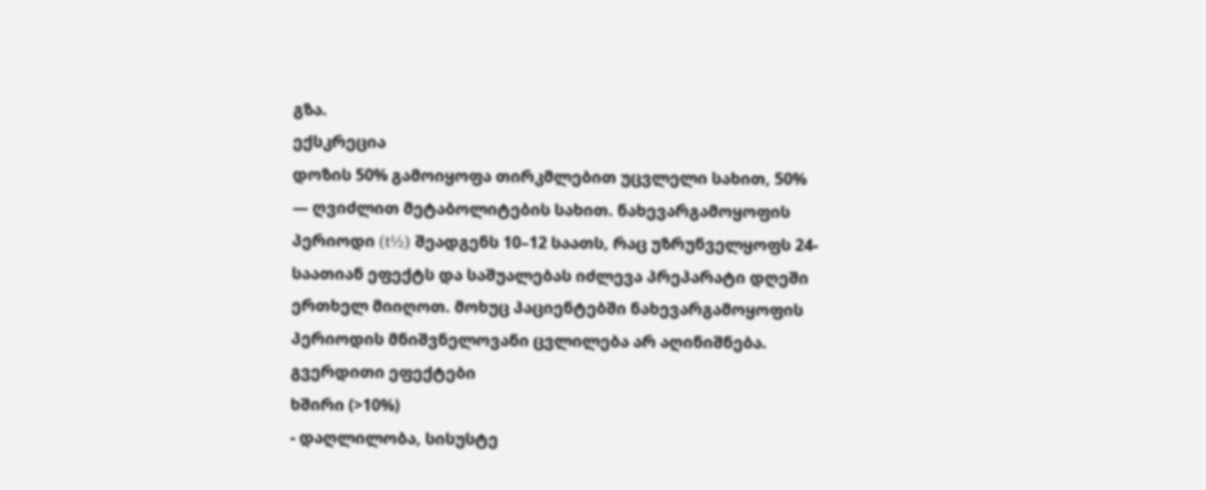გზა.
ექსკრეცია
დოზის 50% გამოიყოფა თირკმლებით უცვლელი სახით, 50% — ღვიძლით მეტაბოლიტების სახით. ნახევარგამოყოფის პერიოდი (t½) შეადგენს 10–12 საათს, რაც უზრუნველყოფს 24-საათიან ეფექტს და საშუალებას იძლევა პრეპარატი დღეში ერთხელ მიიღოთ. მოხუც პაციენტებში ნახევარგამოყოფის პერიოდის მნიშვნელოვანი ცვლილება არ აღინიშნება.
გვერდითი ეფექტები
ხშირი (>10%)
- დაღლილობა, სისუსტე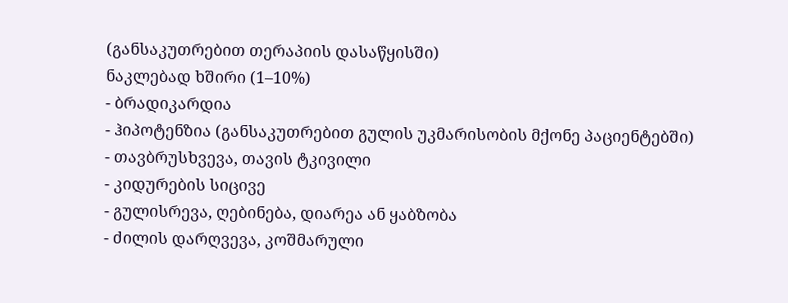(განსაკუთრებით თერაპიის დასაწყისში)
ნაკლებად ხშირი (1–10%)
- ბრადიკარდია
- ჰიპოტენზია (განსაკუთრებით გულის უკმარისობის მქონე პაციენტებში)
- თავბრუსხვევა, თავის ტკივილი
- კიდურების სიცივე
- გულისრევა, ღებინება, დიარეა ან ყაბზობა
- ძილის დარღვევა, კოშმარული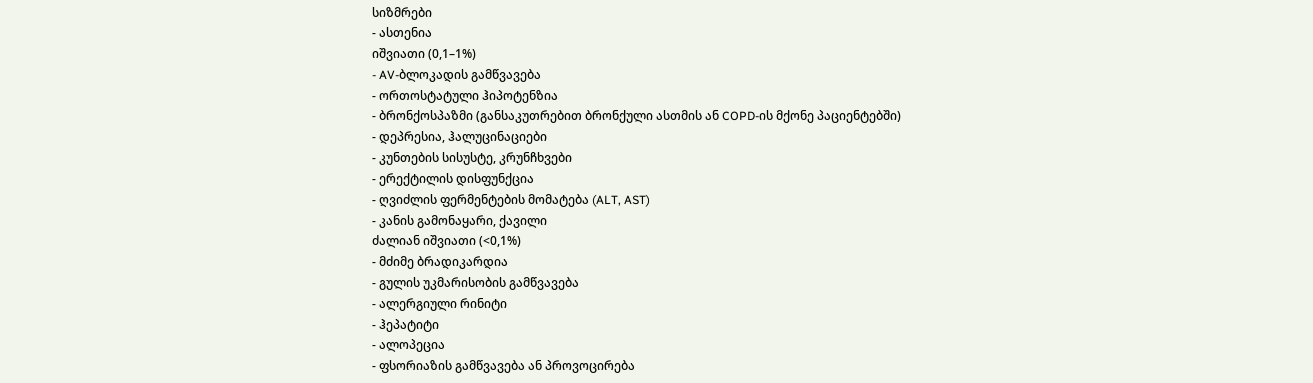სიზმრები
- ასთენია
იშვიათი (0,1–1%)
- AV-ბლოკადის გამწვავება
- ორთოსტატული ჰიპოტენზია
- ბრონქოსპაზმი (განსაკუთრებით ბრონქული ასთმის ან COPD-ის მქონე პაციენტებში)
- დეპრესია, ჰალუცინაციები
- კუნთების სისუსტე, კრუნჩხვები
- ერექტილის დისფუნქცია
- ღვიძლის ფერმენტების მომატება (ALT, AST)
- კანის გამონაყარი, ქავილი
ძალიან იშვიათი (<0,1%)
- მძიმე ბრადიკარდია
- გულის უკმარისობის გამწვავება
- ალერგიული რინიტი
- ჰეპატიტი
- ალოპეცია
- ფსორიაზის გამწვავება ან პროვოცირება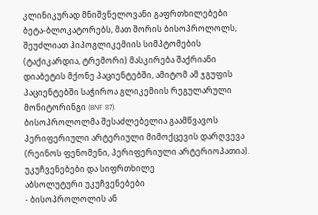კლინიკურად მნიშვნელოვანი გაფრთხილებები
ბეტა-ბლოკატორებს, მათ შორის ბისოპროლოლს, შეუძლიათ ჰიპოგლიკემიის სიმპტომების (ტაქიკარდია, ტრემორი) მასკირება შაქრიანი დიაბეტის მქონე პაციენტებში, ამიტომ ამ ჯგუფის პაციენტებში საჭიროა გლიკემიის რეგულარული მონიტორინგი (BNF 87).
ბისოპროლოლმა შესაძლებელია გაამწვავოს პერიფერიული არტერიული მიმოქცევის დარღვევა (რეინოს ფენომენი, პერიფერიული არტერიოპათია).
უკუჩვენებები და სიფრთხილე
აბსოლუტური უკუჩვენებები
- ბისოპროლოლის ან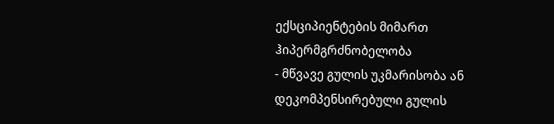ექსციპიენტების მიმართ ჰიპერმგრძნობელობა
- მწვავე გულის უკმარისობა ან დეკომპენსირებული გულის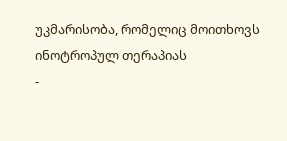უკმარისობა, რომელიც მოითხოვს ინოტროპულ თერაპიას
-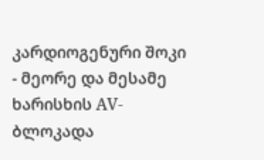კარდიოგენური შოკი
- მეორე და მესამე ხარისხის AV-ბლოკადა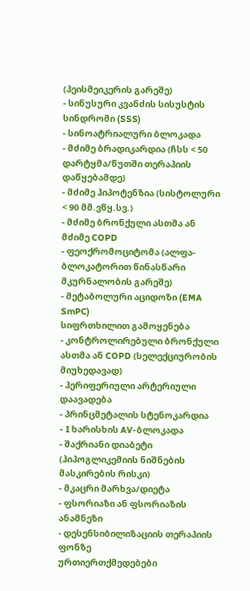(პეისმეიკერის გარეშე)
- სინუსური კვანძის სისუსტის სინდრომი (SSS)
- სინოატრიალური ბლოკადა
- მძიმე ბრადიკარდია (ჩსს < 50 დარტყმა/წუთში თერაპიის დაწყებამდე)
- მძიმე ჰიპოტენზია (სისტოლური < 90 მმ.ვწყ.სვ.)
- მძიმე ბრონქული ასთმა ან მძიმე COPD
- ფეოქრომოციტომა (ალფა-ბლოკატორით წინასწარი მკურნალობის გარეშე)
- მეტაბოლური აციდოზი (EMA SmPC)
სიფრთხილით გამოყენება
- კონტროლირებული ბრონქული ასთმა ან COPD (სელექციურობის მიუხედავად)
- პერიფერიული არტერიული დაავადება
- პრინცმეტალის სტენოკარდია
- I ხარისხის AV-ბლოკადა
- შაქრიანი დიაბეტი (ჰიპოგლიკემიის ნიშნების მასკირების რისკი)
- მკაცრი მარხვა/დიეტა
- ფსორიაზი ან ფსორიაზის ანამნეზი
- დესენსიბილიზაციის თერაპიის ფონზე
ურთიერთქმედებები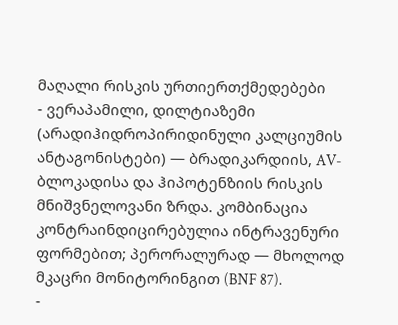მაღალი რისკის ურთიერთქმედებები
- ვერაპამილი, დილტიაზემი (არადიჰიდროპირიდინული კალციუმის ანტაგონისტები) — ბრადიკარდიის, AV-ბლოკადისა და ჰიპოტენზიის რისკის მნიშვნელოვანი ზრდა. კომბინაცია კონტრაინდიცირებულია ინტრავენური ფორმებით; პერორალურად — მხოლოდ მკაცრი მონიტორინგით (BNF 87).
-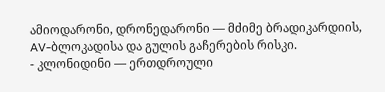ამიოდარონი, დრონედარონი — მძიმე ბრადიკარდიის, AV-ბლოკადისა და გულის გაჩერების რისკი.
- კლონიდინი — ერთდროული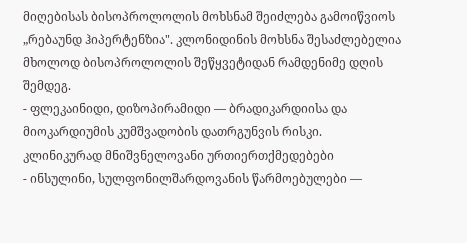მიღებისას ბისოპროლოლის მოხსნამ შეიძლება გამოიწვიოს „რებაუნდ ჰიპერტენზია". კლონიდინის მოხსნა შესაძლებელია მხოლოდ ბისოპროლოლის შეწყვეტიდან რამდენიმე დღის შემდეგ.
- ფლეკაინიდი, დიზოპირამიდი — ბრადიკარდიისა და მიოკარდიუმის კუმშვადობის დათრგუნვის რისკი.
კლინიკურად მნიშვნელოვანი ურთიერთქმედებები
- ინსულინი, სულფონილშარდოვანის წარმოებულები —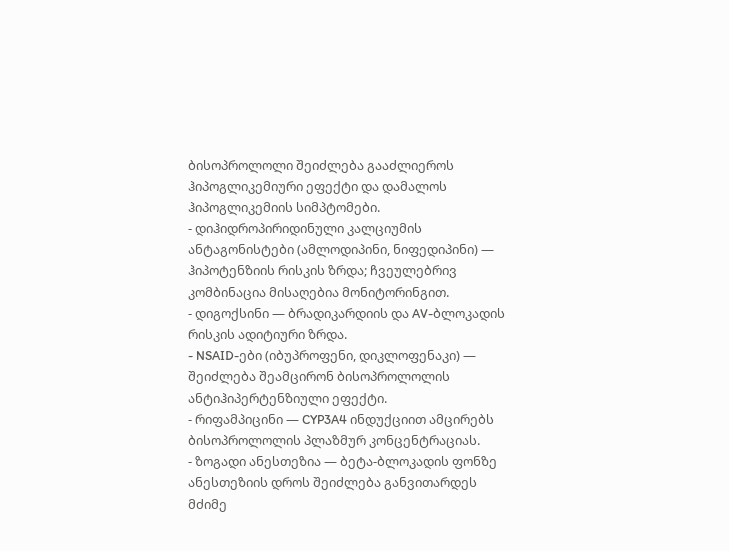ბისოპროლოლი შეიძლება გააძლიეროს ჰიპოგლიკემიური ეფექტი და დამალოს ჰიპოგლიკემიის სიმპტომები.
- დიჰიდროპირიდინული კალციუმის ანტაგონისტები (ამლოდიპინი, ნიფედიპინი) — ჰიპოტენზიის რისკის ზრდა; ჩვეულებრივ კომბინაცია მისაღებია მონიტორინგით.
- დიგოქსინი — ბრადიკარდიის და AV-ბლოკადის რისკის ადიტიური ზრდა.
- NSAID-ები (იბუპროფენი, დიკლოფენაკი) — შეიძლება შეამცირონ ბისოპროლოლის ანტიჰიპერტენზიული ეფექტი.
- რიფამპიცინი — CYP3A4 ინდუქციით ამცირებს ბისოპროლოლის პლაზმურ კონცენტრაციას.
- ზოგადი ანესთეზია — ბეტა-ბლოკადის ფონზე ანესთეზიის დროს შეიძლება განვითარდეს მძიმე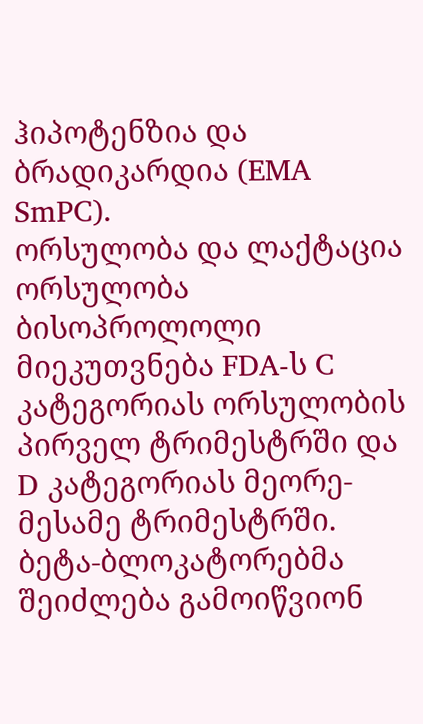ჰიპოტენზია და ბრადიკარდია (EMA SmPC).
ორსულობა და ლაქტაცია
ორსულობა
ბისოპროლოლი მიეკუთვნება FDA-ს C კატეგორიას ორსულობის პირველ ტრიმესტრში და D კატეგორიას მეორე-მესამე ტრიმესტრში. ბეტა-ბლოკატორებმა შეიძლება გამოიწვიონ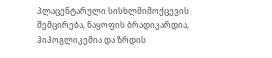პლაცენტარული სისხლმიმოქცევის შემცირება, ნაყოფის ბრადიკარდია, ჰიპოგლიკემია და ზრდის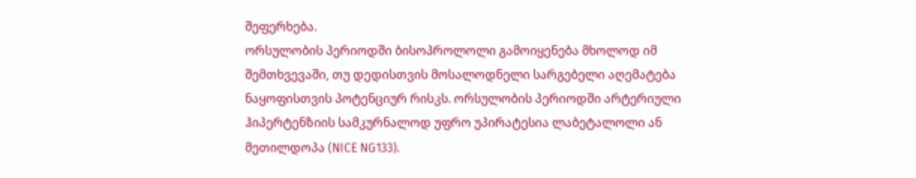შეფერხება.
ორსულობის პერიოდში ბისოპროლოლი გამოიყენება მხოლოდ იმ შემთხვევაში, თუ დედისთვის მოსალოდნელი სარგებელი აღემატება ნაყოფისთვის პოტენციურ რისკს. ორსულობის პერიოდში არტერიული ჰიპერტენზიის სამკურნალოდ უფრო უპირატესია ლაბეტალოლი ან მეთილდოპა (NICE NG133).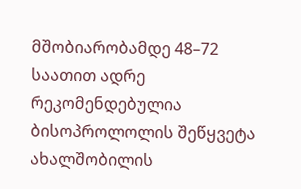მშობიარობამდე 48–72 საათით ადრე რეკომენდებულია ბისოპროლოლის შეწყვეტა ახალშობილის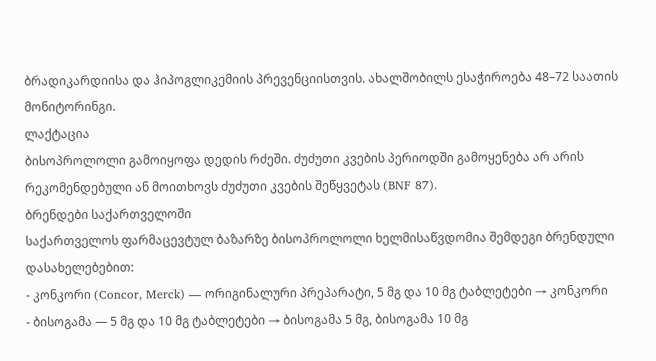ბრადიკარდიისა და ჰიპოგლიკემიის პრევენციისთვის. ახალშობილს ესაჭიროება 48–72 საათის მონიტორინგი.
ლაქტაცია
ბისოპროლოლი გამოიყოფა დედის რძეში. ძუძუთი კვების პერიოდში გამოყენება არ არის რეკომენდებული ან მოითხოვს ძუძუთი კვების შეწყვეტას (BNF 87).
ბრენდები საქართველოში
საქართველოს ფარმაცევტულ ბაზარზე ბისოპროლოლი ხელმისაწვდომია შემდეგი ბრენდული დასახელებებით:
- კონკორი (Concor, Merck) — ორიგინალური პრეპარატი, 5 მგ და 10 მგ ტაბლეტები → კონკორი
- ბისოგამა — 5 მგ და 10 მგ ტაბლეტები → ბისოგამა 5 მგ, ბისოგამა 10 მგ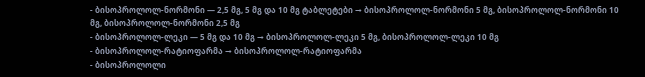- ბისოპროლოლ-ნორმონი — 2,5 მგ, 5 მგ და 10 მგ ტაბლეტები → ბისოპროლოლ-ნორმონი 5 მგ, ბისოპროლოლ-ნორმონი 10 მგ, ბისოპროლოლ-ნორმონი 2,5 მგ
- ბისოპროლოლ-ლეკი — 5 მგ და 10 მგ → ბისოპროლოლ-ლეკი 5 მგ, ბისოპროლოლ-ლეკი 10 მგ
- ბისოპროლოლ-რატიოფარმა → ბისოპროლოლ-რატიოფარმა
- ბისოპროლოლი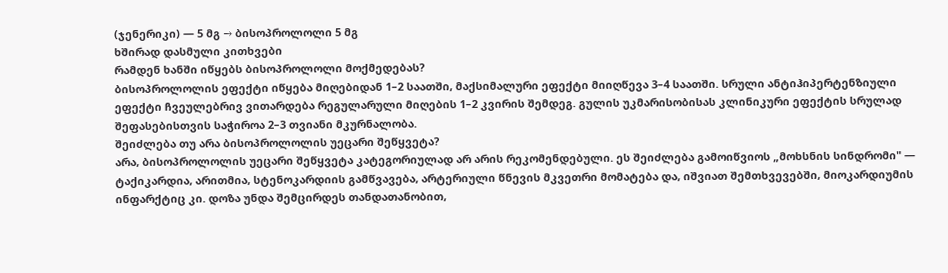(ჯენერიკი) — 5 მგ → ბისოპროლოლი 5 მგ
ხშირად დასმული კითხვები
რამდენ ხანში იწყებს ბისოპროლოლი მოქმედებას?
ბისოპროლოლის ეფექტი იწყება მიღებიდან 1–2 საათში, მაქსიმალური ეფექტი მიიღწევა 3–4 საათში. სრული ანტიჰიპერტენზიული ეფექტი ჩვეულებრივ ვითარდება რეგულარული მიღების 1–2 კვირის შემდეგ. გულის უკმარისობისას კლინიკური ეფექტის სრულად შეფასებისთვის საჭიროა 2–3 თვიანი მკურნალობა.
შეიძლება თუ არა ბისოპროლოლის უეცარი შეწყვეტა?
არა, ბისოპროლოლის უეცარი შეწყვეტა კატეგორიულად არ არის რეკომენდებული. ეს შეიძლება გამოიწვიოს „მოხსნის სინდრომი" — ტაქიკარდია, არითმია, სტენოკარდიის გამწვავება, არტერიული წნევის მკვეთრი მომატება და, იშვიათ შემთხვევებში, მიოკარდიუმის ინფარქტიც კი. დოზა უნდა შემცირდეს თანდათანობით,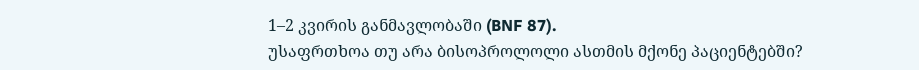1–2 კვირის განმავლობაში (BNF 87).
უსაფრთხოა თუ არა ბისოპროლოლი ასთმის მქონე პაციენტებში?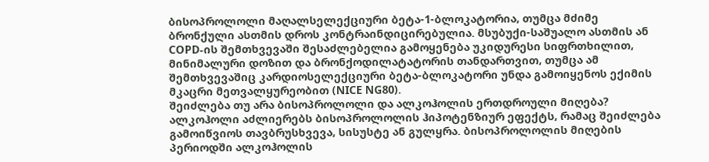ბისოპროლოლი მაღალსელექციური ბეტა-1-ბლოკატორია, თუმცა მძიმე ბრონქული ასთმის დროს კონტრაინდიცირებულია. მსუბუქი-საშუალო ასთმის ან COPD-ის შემთხვევაში შესაძლებელია გამოყენება უკიდურესი სიფრთხილით, მინიმალური დოზით და ბრონქოდილატატორის თანდართვით, თუმცა ამ შემთხვევაშიც კარდიოსელექციური ბეტა-ბლოკატორი უნდა გამოიყენოს ექიმის მკაცრი მეთვალყურეობით (NICE NG80).
შეიძლება თუ არა ბისოპროლოლი და ალკოჰოლის ერთდროული მიღება?
ალკოჰოლი აძლიერებს ბისოპროლოლის ჰიპოტენზიურ ეფექტს, რამაც შეიძლება გამოიწვიოს თავბრუსხვევა, სისუსტე ან გულყრა. ბისოპროლოლის მიღების პერიოდში ალკოჰოლის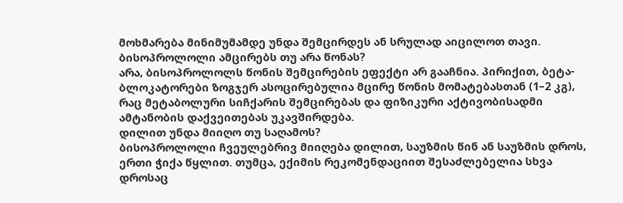მოხმარება მინიმუმამდე უნდა შემცირდეს ან სრულად აიცილოთ თავი.
ბისოპროლოლი ამცირებს თუ არა წონას?
არა, ბისოპროლოლს წონის შემცირების ეფექტი არ გააჩნია. პირიქით, ბეტა-ბლოკატორები ზოგჯერ ასოცირებულია მცირე წონის მომატებასთან (1–2 კგ), რაც მეტაბოლური სიჩქარის შემცირებას და ფიზიკური აქტივობისადმი ამტანობის დაქვეითებას უკავშირდება.
დილით უნდა მიიღო თუ საღამოს?
ბისოპროლოლი ჩვეულებრივ მიიღება დილით, საუზმის წინ ან საუზმის დროს, ერთი ჭიქა წყლით. თუმცა, ექიმის რეკომენდაციით შესაძლებელია სხვა დროსაც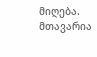მიღება. მთავარია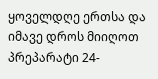ყოველდღე ერთსა და იმავე დროს მიიღოთ პრეპარატი 24-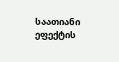საათიანი ეფექტის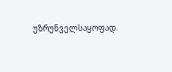უზრუნველსაყოფად.